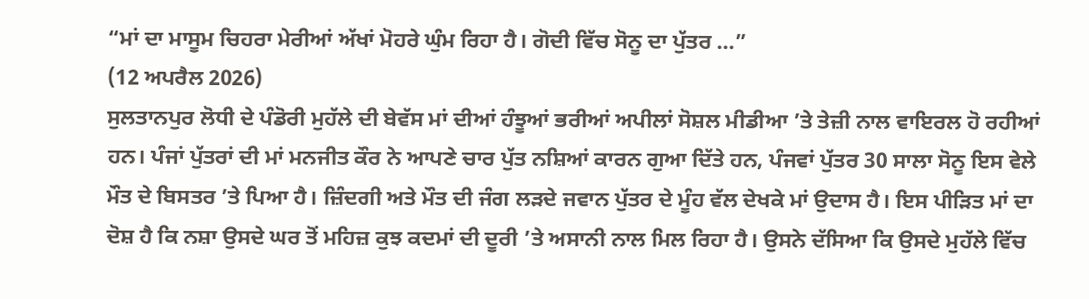“ਮਾਂ ਦਾ ਮਾਸੂਮ ਚਿਹਰਾ ਮੇਰੀਆਂ ਅੱਖਾਂ ਮੋਹਰੇ ਘੁੰਮ ਰਿਹਾ ਹੈ। ਗੋਦੀ ਵਿੱਚ ਸੋਨੂ ਦਾ ਪੁੱਤਰ ...”
(12 ਅਪਰੈਲ 2026)
ਸੁਲਤਾਨਪੁਰ ਲੋਧੀ ਦੇ ਪੰਡੋਰੀ ਮੁਹੱਲੇ ਦੀ ਬੇਵੱਸ ਮਾਂ ਦੀਆਂ ਹੰਝੂਆਂ ਭਰੀਆਂ ਅਪੀਲਾਂ ਸੋਸ਼ਲ ਮੀਡੀਆ ’ਤੇ ਤੇਜ਼ੀ ਨਾਲ ਵਾਇਰਲ ਹੋ ਰਹੀਆਂ ਹਨ। ਪੰਜਾਂ ਪੁੱਤਰਾਂ ਦੀ ਮਾਂ ਮਨਜੀਤ ਕੌਰ ਨੇ ਆਪਣੇ ਚਾਰ ਪੁੱਤ ਨਸ਼ਿਆਂ ਕਾਰਨ ਗੁਆ ਦਿੱਤੇ ਹਨ, ਪੰਜਵਾਂ ਪੁੱਤਰ 30 ਸਾਲਾ ਸੋਨੂ ਇਸ ਵੇਲੇ ਮੌਤ ਦੇ ਬਿਸਤਰ ’ਤੇ ਪਿਆ ਹੈ। ਜ਼ਿੰਦਗੀ ਅਤੇ ਮੌਤ ਦੀ ਜੰਗ ਲੜਦੇ ਜਵਾਨ ਪੁੱਤਰ ਦੇ ਮੂੰਹ ਵੱਲ ਦੇਖਕੇ ਮਾਂ ਉਦਾਸ ਹੈ। ਇਸ ਪੀੜਿਤ ਮਾਂ ਦਾ ਦੋਸ਼ ਹੈ ਕਿ ਨਸ਼ਾ ਉਸਦੇ ਘਰ ਤੋਂ ਮਹਿਜ਼ ਕੁਝ ਕਦਮਾਂ ਦੀ ਦੂਰੀ ’ਤੇ ਅਸਾਨੀ ਨਾਲ ਮਿਲ ਰਿਹਾ ਹੈ। ਉਸਨੇ ਦੱਸਿਆ ਕਿ ਉਸਦੇ ਮੁਹੱਲੇ ਵਿੱਚ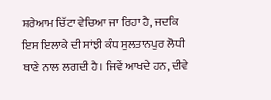ਸ਼ਰੇਆਮ ਚਿੱਟਾ ਵੇਚਿਆ ਜਾ ਰਿਹਾ ਹੈ, ਜਦਕਿ ਇਸ ਇਲਾਕੇ ਦੀ ਸਾਂਝੀ ਕੰਧ ਸੁਲਤਾਨਪੁਰ ਲੋਧੀ ਥਾਣੇ ਨਾਲ ਲਗਦੀ ਹੈ। ਜਿਵੇਂ ਆਖਦੇ ਹਨ, ਦੀਵੇ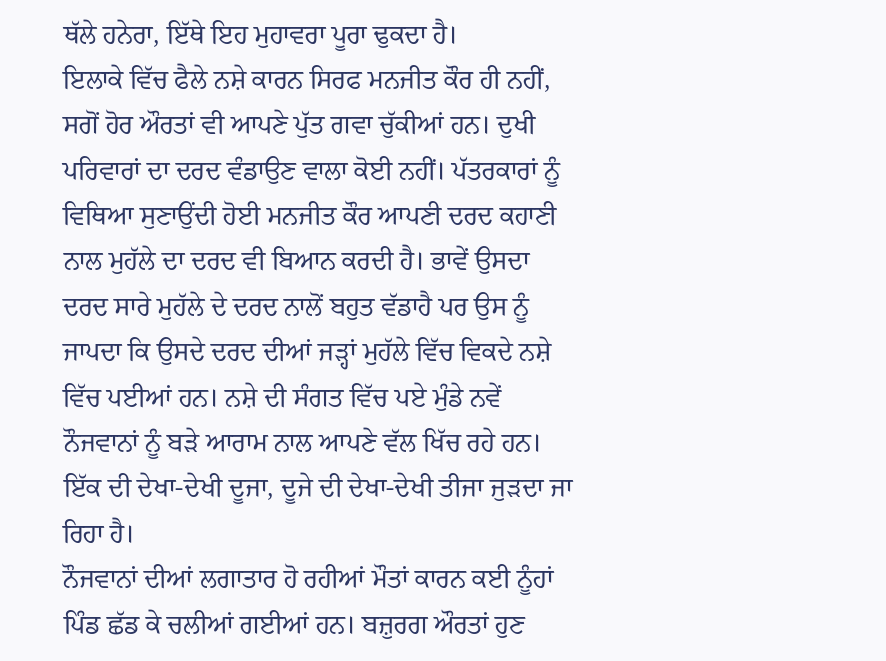ਥੱਲੇ ਹਨੇਰਾ, ਇੱਥੇ ਇਹ ਮੁਹਾਵਰਾ ਪੂਰਾ ਢੁਕਦਾ ਹੈ।
ਇਲਾਕੇ ਵਿੱਚ ਫੈਲੇ ਨਸ਼ੇ ਕਾਰਨ ਸਿਰਫ ਮਨਜੀਤ ਕੌਰ ਹੀ ਨਹੀਂ, ਸਗੋਂ ਹੋਰ ਔਰਤਾਂ ਵੀ ਆਪਣੇ ਪੁੱਤ ਗਵਾ ਚੁੱਕੀਆਂ ਹਨ। ਦੁਖੀ ਪਰਿਵਾਰਾਂ ਦਾ ਦਰਦ ਵੰਡਾਉਣ ਵਾਲਾ ਕੋਈ ਨਹੀਂ। ਪੱਤਰਕਾਰਾਂ ਨੂੰ ਵਿਥਿਆ ਸੁਣਾਉਂਦੀ ਹੋਈ ਮਨਜੀਤ ਕੌਰ ਆਪਣੀ ਦਰਦ ਕਹਾਣੀ ਨਾਲ ਮੁਹੱਲੇ ਦਾ ਦਰਦ ਵੀ ਬਿਆਨ ਕਰਦੀ ਹੈ। ਭਾਵੇਂ ਉਸਦਾ ਦਰਦ ਸਾਰੇ ਮੁਹੱਲੇ ਦੇ ਦਰਦ ਨਾਲੋਂ ਬਹੁਤ ਵੱਡਾਹੈ ਪਰ ਉਸ ਨੂੰ ਜਾਪਦਾ ਕਿ ਉਸਦੇ ਦਰਦ ਦੀਆਂ ਜੜ੍ਹਾਂ ਮੁਹੱਲੇ ਵਿੱਚ ਵਿਕਦੇ ਨਸ਼ੇ ਵਿੱਚ ਪਈਆਂ ਹਨ। ਨਸ਼ੇ ਦੀ ਸੰਗਤ ਵਿੱਚ ਪਏ ਮੁੰਡੇ ਨਵੇਂ ਨੌਜਵਾਨਾਂ ਨੂੰ ਬੜੇ ਆਰਾਮ ਨਾਲ ਆਪਣੇ ਵੱਲ ਖਿੱਚ ਰਹੇ ਹਨ। ਇੱਕ ਦੀ ਦੇਖਾ-ਦੇਖੀ ਦੂਜਾ, ਦੂਜੇ ਦੀ ਦੇਖਾ-ਦੇਖੀ ਤੀਜਾ ਜੁੜਦਾ ਜਾ ਰਿਹਾ ਹੈ।
ਨੌਜਵਾਨਾਂ ਦੀਆਂ ਲਗਾਤਾਰ ਹੋ ਰਹੀਆਂ ਮੌਤਾਂ ਕਾਰਨ ਕਈ ਨੂੰਹਾਂ ਪਿੰਡ ਛੱਡ ਕੇ ਚਲੀਆਂ ਗਈਆਂ ਹਨ। ਬਜ਼ੁਰਗ ਔਰਤਾਂ ਹੁਣ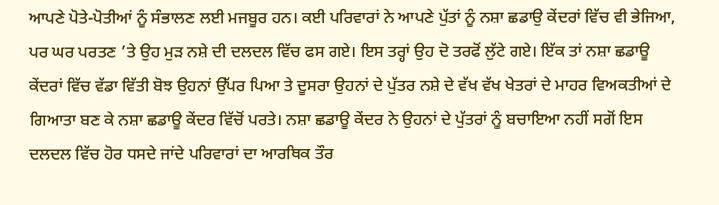ਆਪਣੇ ਪੋਤੇ-ਪੋਤੀਆਂ ਨੂੰ ਸੰਭਾਲਣ ਲਈ ਮਜਬੂਰ ਹਨ। ਕਈ ਪਰਿਵਾਰਾਂ ਨੇ ਆਪਣੇ ਪੁੱਤਾਂ ਨੂੰ ਨਸ਼ਾ ਛਡਾਉ ਕੇਂਦਰਾਂ ਵਿੱਚ ਵੀ ਭੇਜਿਆ, ਪਰ ਘਰ ਪਰਤਣ ’ਤੇ ਉਹ ਮੁੜ ਨਸ਼ੇ ਦੀ ਦਲਦਲ ਵਿੱਚ ਫਸ ਗਏ। ਇਸ ਤਰ੍ਹਾਂ ਉਹ ਦੋ ਤਰਫੋਂ ਲੁੱਟੇ ਗਏ। ਇੱਕ ਤਾਂ ਨਸ਼ਾ ਛਡਾਊ ਕੇਂਦਰਾਂ ਵਿੱਚ ਵੱਡਾ ਵਿੱਤੀ ਬੋਝ ਉਹਨਾਂ ਉੱਪਰ ਪਿਆ ਤੇ ਦੂਸਰਾ ਉਹਨਾਂ ਦੇ ਪੁੱਤਰ ਨਸ਼ੇ ਦੇ ਵੱਖ ਵੱਖ ਖੇਤਰਾਂ ਦੇ ਮਾਹਰ ਵਿਅਕਤੀਆਂ ਦੇ ਗਿਆਤਾ ਬਣ ਕੇ ਨਸ਼ਾ ਛਡਾਊ ਕੇਂਦਰ ਵਿੱਚੋਂ ਪਰਤੇ। ਨਸ਼ਾ ਛਡਾਊ ਕੇਂਦਰ ਨੇ ਉਹਨਾਂ ਦੇ ਪੁੱਤਰਾਂ ਨੂੰ ਬਚਾਇਆ ਨਹੀਂ ਸਗੋਂ ਇਸ ਦਲਦਲ ਵਿੱਚ ਹੋਰ ਧਸਦੇ ਜਾਂਦੇ ਪਰਿਵਾਰਾਂ ਦਾ ਆਰਥਿਕ ਤੌਰ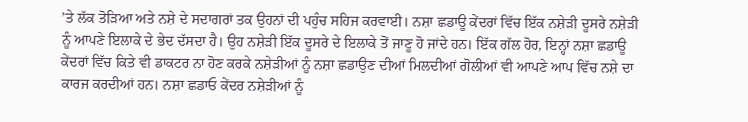’ਤੇ ਲੱਕ ਤੋੜਿਆ ਅਤੇ ਨਸ਼ੇ ਦੇ ਸਦਾਗਰਾਂ ਤਕ ਉਹਨਾਂ ਦੀ ਪਹੁੰਚ ਸਹਿਜ ਕਰਵਾਈ। ਨਸ਼ਾ ਛਡਾਊ ਕੇਂਦਰਾਂ ਵਿੱਚ ਇੱਕ ਨਸ਼ੇੜੀ ਦੂਸਰੇ ਨਸ਼ੇੜੀ ਨੂੰ ਆਪਣੇ ਇਲਾਕੇ ਦੇ ਭੇਦ ਦੱਸਦਾ ਹੈ। ਉਹ ਨਸ਼ੇੜੀ ਇੱਕ ਦੂਸਰੇ ਦੇ ਇਲਾਕੇ ਤੋਂ ਜਾਣੂ ਹੋ ਜਾਂਦੇ ਹਨ। ਇੱਕ ਗੱਲ ਹੋਰ, ਇਨ੍ਹਾਂ ਨਸ਼ਾ ਛਡਾਊ ਕੇਂਦਰਾਂ ਵਿੱਚ ਕਿਤੇ ਵੀ ਡਾਕਟਰ ਨਾ ਹੋਣ ਕਰਕੇ ਨਸ਼ੇੜੀਆਂ ਨੂੰ ਨਸ਼ਾ ਛਡਾਉਣ ਦੀਆਂ ਮਿਲਦੀਆਂ ਗੋਲੀਆਂ ਵੀ ਆਪਣੇ ਆਪ ਵਿੱਚ ਨਸ਼ੇ ਦਾ ਕਾਰਜ ਕਰਦੀਆਂ ਹਨ। ਨਸ਼ਾ ਛਡਾਓ ਕੇਂਦਰ ਨਸ਼ੇੜੀਆਂ ਨੂੰ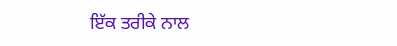ਇੱਕ ਤਰੀਕੇ ਨਾਲ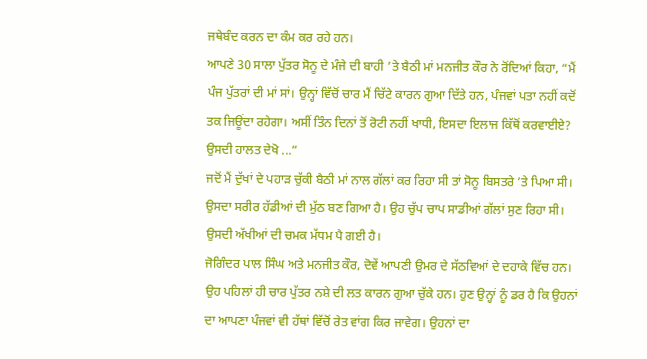ਜਥੇਬੰਦ ਕਰਨ ਦਾ ਕੰਮ ਕਰ ਰਹੇ ਹਨ।
ਆਪਣੇ 30 ਸਾਲਾ ਪੁੱਤਰ ਸੋਨੂ ਦੇ ਮੰਜੇ ਦੀ ਬਾਹੀ ’ਤੇ ਬੈਠੀ ਮਾਂ ਮਨਜੀਤ ਕੌਰ ਨੇ ਰੋਂਦਿਆਂ ਕਿਹਾ, “ਮੈਂ ਪੰਜ ਪੁੱਤਰਾਂ ਦੀ ਮਾਂ ਸਾਂ। ਉਨ੍ਹਾਂ ਵਿੱਚੋਂ ਚਾਰ ਮੈਂ ਚਿੱਟੇ ਕਾਰਨ ਗੁਆ ਦਿੱਤੇ ਹਨ, ਪੰਜਵਾਂ ਪਤਾ ਨਹੀਂ ਕਦੋਂ ਤਕ ਜਿਊਂਦਾ ਰਹੇਗਾ। ਅਸੀਂ ਤਿੰਨ ਦਿਨਾਂ ਤੋਂ ਰੋਟੀ ਨਹੀਂ ਖਾਧੀ, ਇਸਦਾ ਇਲਾਜ ਕਿੱਥੋਂ ਕਰਵਾਈਏ? ਉਸਦੀ ਹਾਲਤ ਦੇਖੋ ...”
ਜਦੋਂ ਮੈਂ ਦੁੱਖਾਂ ਦੇ ਪਹਾੜ ਚੁੱਕੀ ਬੈਠੀ ਮਾਂ ਨਾਲ ਗੱਲਾਂ ਕਰ ਰਿਹਾ ਸੀ ਤਾਂ ਸੋਨੂ ਬਿਸਤਰੇ ’ਤੇ ਪਿਆ ਸੀ। ਉਸਦਾ ਸਰੀਰ ਹੱਡੀਆਂ ਦੀ ਮੁੱਠ ਬਣ ਗਿਆ ਹੈ। ਉਹ ਚੁੱਪ ਚਾਪ ਸਾਡੀਆਂ ਗੱਲਾਂ ਸੁਣ ਰਿਹਾ ਸੀ। ਉਸਦੀ ਅੱਖੀਆਂ ਦੀ ਚਮਕ ਮੱਧਮ ਪੈ ਗਈ ਹੈ।
ਜੋਗਿੰਦਰ ਪਾਲ ਸਿੰਘ ਅਤੇ ਮਨਜੀਤ ਕੌਰ, ਦੋਵੇਂ ਆਪਣੀ ਉਮਰ ਦੇ ਸੱਠਵਿਆਂ ਦੇ ਦਹਾਕੇ ਵਿੱਚ ਹਨ। ਉਹ ਪਹਿਲਾਂ ਹੀ ਚਾਰ ਪੁੱਤਰ ਨਸ਼ੇ ਦੀ ਲਤ ਕਾਰਨ ਗੁਆ ਚੁੱਕੇ ਹਨ। ਹੁਣ ਉਨ੍ਹਾਂ ਨੂੰ ਡਰ ਹੈ ਕਿ ਉਹਨਾਂ ਦਾ ਆਪਣਾ ਪੰਜਵਾਂ ਵੀ ਹੱਥਾਂ ਵਿੱਚੋਂ ਰੇਤ ਵਾਂਗ ਕਿਰ ਜਾਵੇਗ। ਉਹਨਾਂ ਦਾ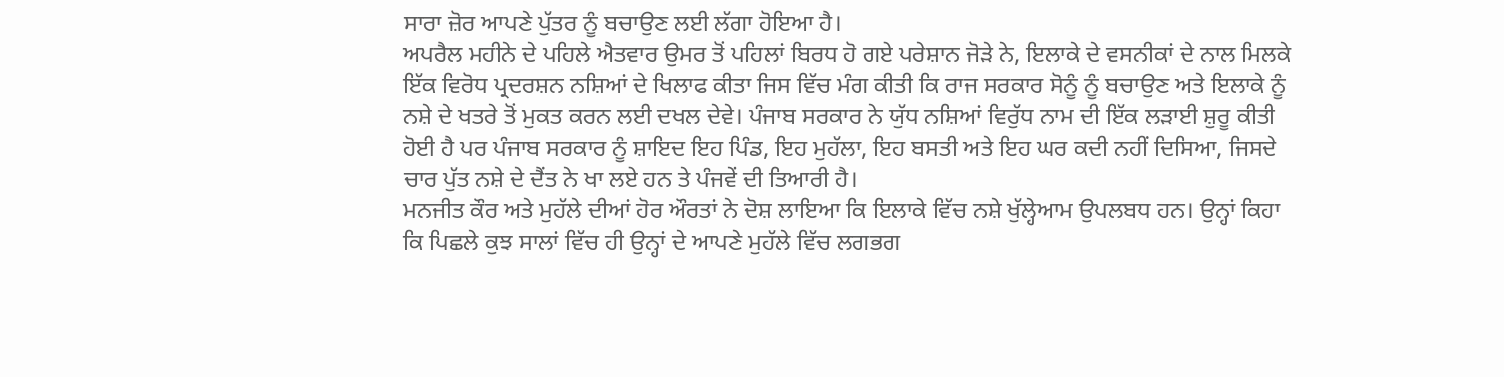ਸਾਰਾ ਜ਼ੋਰ ਆਪਣੇ ਪੁੱਤਰ ਨੂੰ ਬਚਾਉਣ ਲਈ ਲੱਗਾ ਹੋਇਆ ਹੈ।
ਅਪਰੈਲ ਮਹੀਨੇ ਦੇ ਪਹਿਲੇ ਐਤਵਾਰ ਉਮਰ ਤੋਂ ਪਹਿਲਾਂ ਬਿਰਧ ਹੋ ਗਏ ਪਰੇਸ਼ਾਨ ਜੋੜੇ ਨੇ, ਇਲਾਕੇ ਦੇ ਵਸਨੀਕਾਂ ਦੇ ਨਾਲ ਮਿਲਕੇ ਇੱਕ ਵਿਰੋਧ ਪ੍ਰਦਰਸ਼ਨ ਨਸ਼ਿਆਂ ਦੇ ਖਿਲਾਫ ਕੀਤਾ ਜਿਸ ਵਿੱਚ ਮੰਗ ਕੀਤੀ ਕਿ ਰਾਜ ਸਰਕਾਰ ਸੋਨੂੰ ਨੂੰ ਬਚਾਉਣ ਅਤੇ ਇਲਾਕੇ ਨੂੰ ਨਸ਼ੇ ਦੇ ਖਤਰੇ ਤੋਂ ਮੁਕਤ ਕਰਨ ਲਈ ਦਖਲ ਦੇਵੇ। ਪੰਜਾਬ ਸਰਕਾਰ ਨੇ ਯੁੱਧ ਨਸ਼ਿਆਂ ਵਿਰੁੱਧ ਨਾਮ ਦੀ ਇੱਕ ਲੜਾਈ ਸ਼ੁਰੂ ਕੀਤੀ ਹੋਈ ਹੈ ਪਰ ਪੰਜਾਬ ਸਰਕਾਰ ਨੂੰ ਸ਼ਾਇਦ ਇਹ ਪਿੰਡ, ਇਹ ਮੁਹੱਲਾ, ਇਹ ਬਸਤੀ ਅਤੇ ਇਹ ਘਰ ਕਦੀ ਨਹੀਂ ਦਿਸਿਆ, ਜਿਸਦੇ ਚਾਰ ਪੁੱਤ ਨਸ਼ੇ ਦੇ ਦੈਂਤ ਨੇ ਖਾ ਲਏ ਹਨ ਤੇ ਪੰਜਵੇਂ ਦੀ ਤਿਆਰੀ ਹੈ।
ਮਨਜੀਤ ਕੌਰ ਅਤੇ ਮੁਹੱਲੇ ਦੀਆਂ ਹੋਰ ਔਰਤਾਂ ਨੇ ਦੋਸ਼ ਲਾਇਆ ਕਿ ਇਲਾਕੇ ਵਿੱਚ ਨਸ਼ੇ ਖੁੱਲ੍ਹੇਆਮ ਉਪਲਬਧ ਹਨ। ਉਨ੍ਹਾਂ ਕਿਹਾ ਕਿ ਪਿਛਲੇ ਕੁਝ ਸਾਲਾਂ ਵਿੱਚ ਹੀ ਉਨ੍ਹਾਂ ਦੇ ਆਪਣੇ ਮੁਹੱਲੇ ਵਿੱਚ ਲਗਭਗ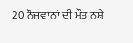20 ਨੌਜਵਾਨਾਂ ਦੀ ਮੌਤ ਨਸ਼ੇ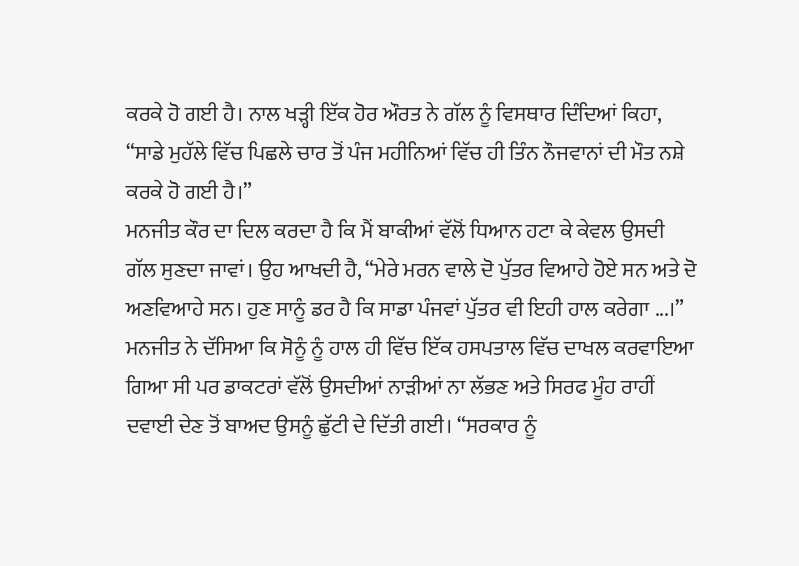ਕਰਕੇ ਹੋ ਗਈ ਹੈ। ਨਾਲ ਖੜ੍ਹੀ ਇੱਕ ਹੋਰ ਔਰਤ ਨੇ ਗੱਲ ਨੂੰ ਵਿਸਥਾਰ ਦਿੰਦਿਆਂ ਕਿਹਾ, “ਸਾਡੇ ਮੁਹੱਲੇ ਵਿੱਚ ਪਿਛਲੇ ਚਾਰ ਤੋਂ ਪੰਜ ਮਹੀਨਿਆਂ ਵਿੱਚ ਹੀ ਤਿੰਨ ਨੌਜਵਾਨਾਂ ਦੀ ਮੌਤ ਨਸ਼ੇ ਕਰਕੇ ਹੋ ਗਈ ਹੈ।”
ਮਨਜੀਤ ਕੌਰ ਦਾ ਦਿਲ ਕਰਦਾ ਹੈ ਕਿ ਮੈਂ ਬਾਕੀਆਂ ਵੱਲੋਂ ਧਿਆਨ ਹਟਾ ਕੇ ਕੇਵਲ ਉਸਦੀ ਗੱਲ ਸੁਣਦਾ ਜਾਵਾਂ। ਉਹ ਆਖਦੀ ਹੈ, “ਮੇਰੇ ਮਰਨ ਵਾਲੇ ਦੋ ਪੁੱਤਰ ਵਿਆਹੇ ਹੋਏ ਸਨ ਅਤੇ ਦੋ ਅਣਵਿਆਹੇ ਸਨ। ਹੁਣ ਸਾਨੂੰ ਡਰ ਹੈ ਕਿ ਸਾਡਾ ਪੰਜਵਾਂ ਪੁੱਤਰ ਵੀ ਇਹੀ ਹਾਲ ਕਰੇਗਾ ...।” ਮਨਜੀਤ ਨੇ ਦੱਸਿਆ ਕਿ ਸੋਨੂੰ ਨੂੰ ਹਾਲ ਹੀ ਵਿੱਚ ਇੱਕ ਹਸਪਤਾਲ ਵਿੱਚ ਦਾਖਲ ਕਰਵਾਇਆ ਗਿਆ ਸੀ ਪਰ ਡਾਕਟਰਾਂ ਵੱਲੋਂ ਉਸਦੀਆਂ ਨਾੜੀਆਂ ਨਾ ਲੱਭਣ ਅਤੇ ਸਿਰਫ ਮੂੰਹ ਰਾਹੀਂ ਦਵਾਈ ਦੇਣ ਤੋਂ ਬਾਅਦ ਉਸਨੂੰ ਛੁੱਟੀ ਦੇ ਦਿੱਤੀ ਗਈ। “ਸਰਕਾਰ ਨੂੰ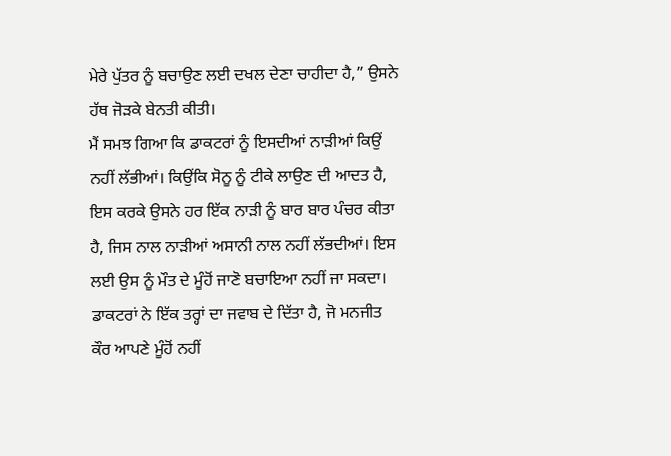ਮੇਰੇ ਪੁੱਤਰ ਨੂੰ ਬਚਾਉਣ ਲਈ ਦਖਲ ਦੇਣਾ ਚਾਹੀਦਾ ਹੈ,” ਉਸਨੇ ਹੱਥ ਜੋੜਕੇ ਬੇਨਤੀ ਕੀਤੀ।
ਮੈਂ ਸਮਝ ਗਿਆ ਕਿ ਡਾਕਟਰਾਂ ਨੂੰ ਇਸਦੀਆਂ ਨਾੜੀਆਂ ਕਿਉਂ ਨਹੀਂ ਲੱਭੀਆਂ। ਕਿਉਂਕਿ ਸੋਨੂ ਨੂੰ ਟੀਕੇ ਲਾਉਣ ਦੀ ਆਦਤ ਹੈ, ਇਸ ਕਰਕੇ ਉਸਨੇ ਹਰ ਇੱਕ ਨਾੜੀ ਨੂੰ ਬਾਰ ਬਾਰ ਪੰਚਰ ਕੀਤਾ ਹੈ, ਜਿਸ ਨਾਲ ਨਾੜੀਆਂ ਅਸਾਨੀ ਨਾਲ ਨਹੀਂ ਲੱਭਦੀਆਂ। ਇਸ ਲਈ ਉਸ ਨੂੰ ਮੌਤ ਦੇ ਮੂੰਹੋਂ ਜਾਣੋ ਬਚਾਇਆ ਨਹੀਂ ਜਾ ਸਕਦਾ। ਡਾਕਟਰਾਂ ਨੇ ਇੱਕ ਤਰ੍ਹਾਂ ਦਾ ਜਵਾਬ ਦੇ ਦਿੱਤਾ ਹੈ, ਜੋ ਮਨਜੀਤ ਕੌਰ ਆਪਣੇ ਮੂੰਹੋਂ ਨਹੀਂ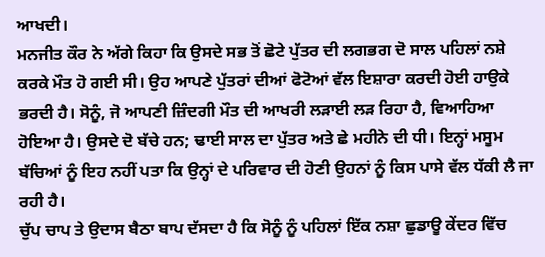ਆਖਦੀ।
ਮਨਜੀਤ ਕੌਰ ਨੇ ਅੱਗੇ ਕਿਹਾ ਕਿ ਉਸਦੇ ਸਭ ਤੋਂ ਛੋਟੇ ਪੁੱਤਰ ਦੀ ਲਗਭਗ ਦੋ ਸਾਲ ਪਹਿਲਾਂ ਨਸ਼ੇ ਕਰਕੇ ਮੌਤ ਹੋ ਗਈ ਸੀ। ਉਹ ਆਪਣੇ ਪੁੱਤਰਾਂ ਦੀਆਂ ਫੋਟੋਆਂ ਵੱਲ ਇਸ਼ਾਰਾ ਕਰਦੀ ਹੋਈ ਹਾਉਕੇ ਭਰਦੀ ਹੈ। ਸੋਨੂੰ, ਜੋ ਆਪਣੀ ਜ਼ਿੰਦਗੀ ਮੌਤ ਦੀ ਆਖਰੀ ਲੜਾਈ ਲੜ ਰਿਹਾ ਹੈ, ਵਿਆਹਿਆ ਹੋਇਆ ਹੈ। ਉਸਦੇ ਦੋ ਬੱਚੇ ਹਨ; ਢਾਈ ਸਾਲ ਦਾ ਪੁੱਤਰ ਅਤੇ ਛੇ ਮਹੀਨੇ ਦੀ ਧੀ। ਇਨ੍ਹਾਂ ਮਸੂਮ ਬੱਚਿਆਂ ਨੂੰ ਇਹ ਨਹੀਂ ਪਤਾ ਕਿ ਉਨ੍ਹਾਂ ਦੇ ਪਰਿਵਾਰ ਦੀ ਹੋਣੀ ਉਹਨਾਂ ਨੂੰ ਕਿਸ ਪਾਸੇ ਵੱਲ ਧੱਕੀ ਲੈ ਜਾ ਰਹੀ ਹੈ।
ਚੁੱਪ ਚਾਪ ਤੇ ਉਦਾਸ ਬੈਠਾ ਬਾਪ ਦੱਸਦਾ ਹੈ ਕਿ ਸੋਨੂੰ ਨੂੰ ਪਹਿਲਾਂ ਇੱਕ ਨਸ਼ਾ ਛੁਡਾਊ ਕੇਂਦਰ ਵਿੱਚ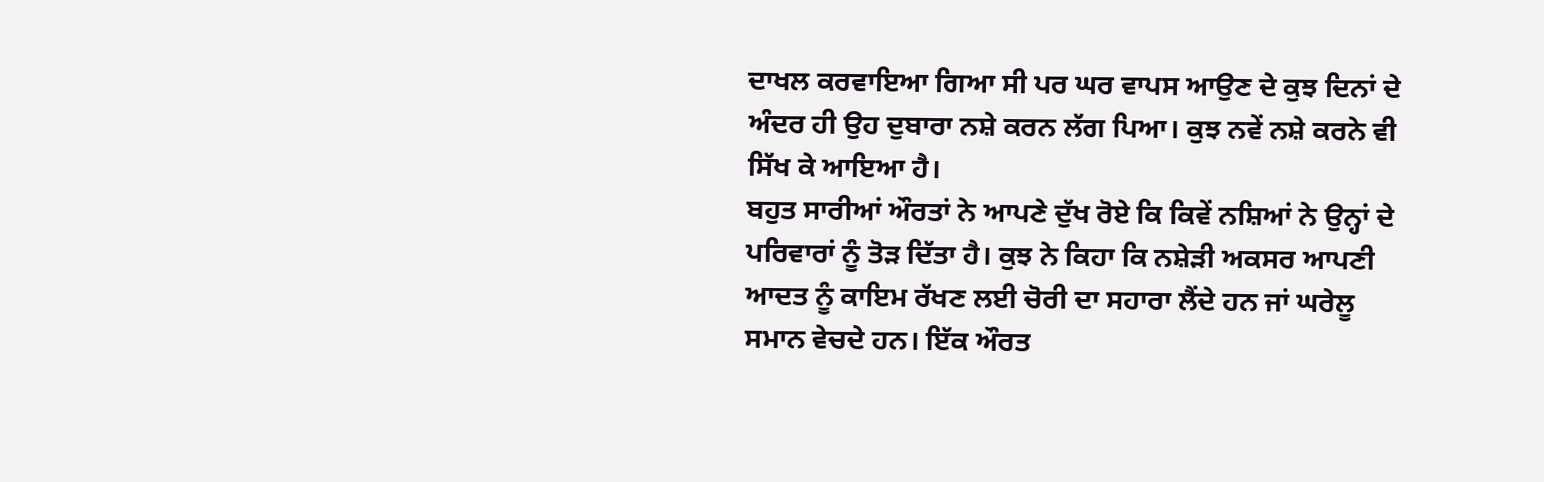ਦਾਖਲ ਕਰਵਾਇਆ ਗਿਆ ਸੀ ਪਰ ਘਰ ਵਾਪਸ ਆਉਣ ਦੇ ਕੁਝ ਦਿਨਾਂ ਦੇ ਅੰਦਰ ਹੀ ਉਹ ਦੁਬਾਰਾ ਨਸ਼ੇ ਕਰਨ ਲੱਗ ਪਿਆ। ਕੁਝ ਨਵੇਂ ਨਸ਼ੇ ਕਰਨੇ ਵੀ ਸਿੱਖ ਕੇ ਆਇਆ ਹੈ।
ਬਹੁਤ ਸਾਰੀਆਂ ਔਰਤਾਂ ਨੇ ਆਪਣੇ ਦੁੱਖ ਰੋਏ ਕਿ ਕਿਵੇਂ ਨਸ਼ਿਆਂ ਨੇ ਉਨ੍ਹਾਂ ਦੇ ਪਰਿਵਾਰਾਂ ਨੂੰ ਤੋੜ ਦਿੱਤਾ ਹੈ। ਕੁਝ ਨੇ ਕਿਹਾ ਕਿ ਨਸ਼ੇੜੀ ਅਕਸਰ ਆਪਣੀ ਆਦਤ ਨੂੰ ਕਾਇਮ ਰੱਖਣ ਲਈ ਚੋਰੀ ਦਾ ਸਹਾਰਾ ਲੈਂਦੇ ਹਨ ਜਾਂ ਘਰੇਲੂ ਸਮਾਨ ਵੇਚਦੇ ਹਨ। ਇੱਕ ਔਰਤ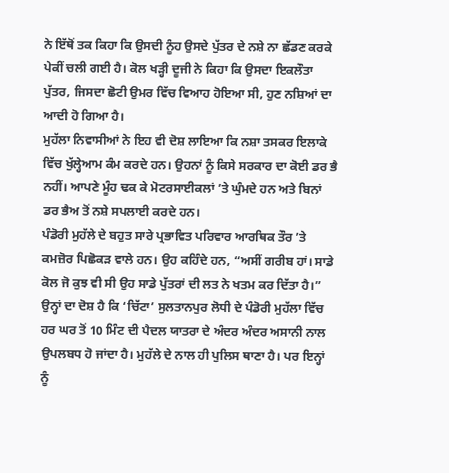ਨੇ ਇੱਥੋਂ ਤਕ ਕਿਹਾ ਕਿ ਉਸਦੀ ਨੂੰਹ ਉਸਦੇ ਪੁੱਤਰ ਦੇ ਨਸ਼ੇ ਨਾ ਛੱਡਣ ਕਰਕੇ ਪੇਕੀਂ ਚਲੀ ਗਈ ਹੈ। ਕੋਲ ਖੜ੍ਹੀ ਦੂਜੀ ਨੇ ਕਿਹਾ ਕਿ ਉਸਦਾ ਇਕਲੌਤਾ ਪੁੱਤਰ, ਜਿਸਦਾ ਛੋਟੀ ਉਮਰ ਵਿੱਚ ਵਿਆਹ ਹੋਇਆ ਸੀ, ਹੁਣ ਨਸ਼ਿਆਂ ਦਾ ਆਦੀ ਹੋ ਗਿਆ ਹੈ।
ਮੁਹੱਲਾ ਨਿਵਾਸੀਆਂ ਨੇ ਇਹ ਵੀ ਦੋਸ਼ ਲਾਇਆ ਕਿ ਨਸ਼ਾ ਤਸਕਰ ਇਲਾਕੇ ਵਿੱਚ ਖੁੱਲ੍ਹੇਆਮ ਕੰਮ ਕਰਦੇ ਹਨ। ਉਹਨਾਂ ਨੂੰ ਕਿਸੇ ਸਰਕਾਰ ਦਾ ਕੋਈ ਡਰ ਭੈ ਨਹੀਂ। ਆਪਣੇ ਮੂੰਹ ਢਕ ਕੇ ਮੋਟਰਸਾਈਕਲਾਂ ’ਤੇ ਘੁੰਮਦੇ ਹਨ ਅਤੇ ਬਿਨਾਂ ਡਰ ਭੈਅ ਤੋਂ ਨਸ਼ੇ ਸਪਲਾਈ ਕਰਦੇ ਹਨ।
ਪੰਡੋਰੀ ਮੁਹੱਲੇ ਦੇ ਬਹੁਤ ਸਾਰੇ ਪ੍ਰਭਾਵਿਤ ਪਰਿਵਾਰ ਆਰਥਿਕ ਤੌਰ ’ਤੇ ਕਮਜ਼ੋਰ ਪਿਛੋਕੜ ਵਾਲੇ ਹਨ। ਉਹ ਕਹਿੰਦੇ ਹਨ, “ਅਸੀਂ ਗਰੀਬ ਹਾਂ। ਸਾਡੇ ਕੋਲ ਜੋ ਕੁਝ ਵੀ ਸੀ ਉਹ ਸਾਡੇ ਪੁੱਤਰਾਂ ਦੀ ਲਤ ਨੇ ਖਤਮ ਕਰ ਦਿੱਤਾ ਹੈ।”
ਉਨ੍ਹਾਂ ਦਾ ਦੋਸ਼ ਹੈ ਕਿ ‘ਚਿੱਟਾ’ ਸੁਲਤਾਨਪੁਰ ਲੋਧੀ ਦੇ ਪੰਡੋਰੀ ਮੁਹੱਲਾ ਵਿੱਚ ਹਰ ਘਰ ਤੋਂ 10 ਮਿੰਟ ਦੀ ਪੈਦਲ ਯਾਤਰਾ ਦੇ ਅੰਦਰ ਅੰਦਰ ਅਸਾਨੀ ਨਾਲ ਉਪਲਬਧ ਹੋ ਜਾਂਦਾ ਹੈ। ਮੁਹੱਲੇ ਦੇ ਨਾਲ ਹੀ ਪੁਲਿਸ ਥਾਣਾ ਹੈ। ਪਰ ਇਨ੍ਹਾਂ ਨੂੰ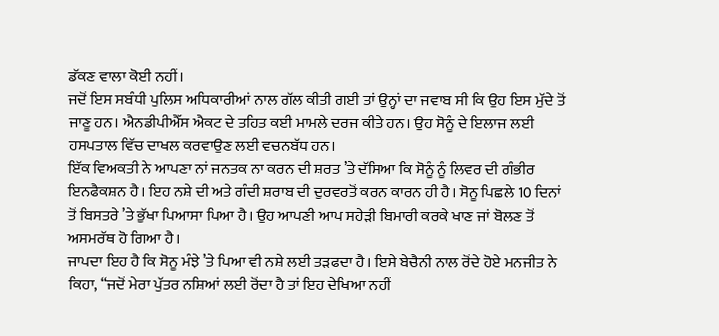ਡੱਕਣ ਵਾਲਾ ਕੋਈ ਨਹੀਂ।
ਜਦੋਂ ਇਸ ਸਬੰਧੀ ਪੁਲਿਸ ਅਧਿਕਾਰੀਆਂ ਨਾਲ ਗੱਲ ਕੀਤੀ ਗਈ ਤਾਂ ਉਨ੍ਹਾਂ ਦਾ ਜਵਾਬ ਸੀ ਕਿ ਉਹ ਇਸ ਮੁੱਦੇ ਤੋਂ ਜਾਣੂ ਹਨ। ਐਨਡੀਪੀਐੱਸ ਐਕਟ ਦੇ ਤਹਿਤ ਕਈ ਮਾਮਲੇ ਦਰਜ ਕੀਤੇ ਹਨ। ਉਹ ਸੋਨੂੰ ਦੇ ਇਲਾਜ ਲਈ ਹਸਪਤਾਲ ਵਿੱਚ ਦਾਖਲ ਕਰਵਾਉਣ ਲਈ ਵਚਨਬੱਧ ਹਨ।
ਇੱਕ ਵਿਅਕਤੀ ਨੇ ਆਪਣਾ ਨਾਂ ਜਨਤਕ ਨਾ ਕਰਨ ਦੀ ਸ਼ਰਤ ’ਤੇ ਦੱਸਿਆ ਕਿ ਸੋਨੂੰ ਨੂੰ ਲਿਵਰ ਦੀ ਗੰਭੀਰ ਇਨਫੈਕਸ਼ਨ ਹੈ। ਇਹ ਨਸ਼ੇ ਦੀ ਅਤੇ ਗੰਦੀ ਸ਼ਰਾਬ ਦੀ ਦੁਰਵਰਤੋਂ ਕਰਨ ਕਾਰਨ ਹੀ ਹੈ। ਸੋਨੂ ਪਿਛਲੇ 10 ਦਿਨਾਂ ਤੋਂ ਬਿਸਤਰੇ ’ਤੇ ਭੁੱਖਾ ਪਿਆਸਾ ਪਿਆ ਹੈ। ਉਹ ਆਪਣੀ ਆਪ ਸਹੇੜੀ ਬਿਮਾਰੀ ਕਰਕੇ ਖਾਣ ਜਾਂ ਬੋਲਣ ਤੋਂ ਅਸਮਰੱਥ ਹੋ ਗਿਆ ਹੈ।
ਜਾਪਦਾ ਇਹ ਹੈ ਕਿ ਸੋਨੂ ਮੰਝੇ ’ਤੇ ਪਿਆ ਵੀ ਨਸ਼ੇ ਲਈ ਤੜਫਦਾ ਹੈ। ਇਸੇ ਬੇਚੈਨੀ ਨਾਲ ਰੋਂਦੇ ਹੋਏ ਮਨਜੀਤ ਨੇ ਕਿਹਾ, “ਜਦੋਂ ਮੇਰਾ ਪੁੱਤਰ ਨਸ਼ਿਆਂ ਲਈ ਰੋਂਦਾ ਹੈ ਤਾਂ ਇਹ ਦੇਖਿਆ ਨਹੀਂ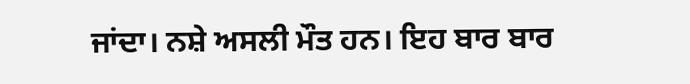ਜਾਂਦਾ। ਨਸ਼ੇ ਅਸਲੀ ਮੌਤ ਹਨ। ਇਹ ਬਾਰ ਬਾਰ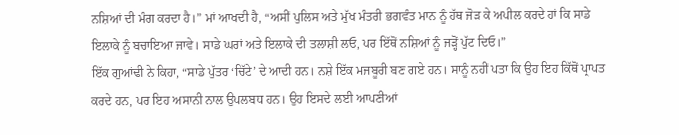ਨਸ਼ਿਆਂ ਦੀ ਮੰਗ ਕਰਦਾ ਹੈ।” ਮਾਂ ਆਖਦੀ ਹੈ, “ਅਸੀਂ ਪੁਲਿਸ ਅਤੇ ਮੁੱਖ ਮੰਤਰੀ ਭਗਵੰਤ ਮਾਨ ਨੂੰ ਹੱਥ ਜੋੜ ਕੇ ਅਪੀਲ ਕਰਦੇ ਹਾਂ ਕਿ ਸਾਡੇ ਇਲਾਕੇ ਨੂੰ ਬਚਾਇਆ ਜਾਵੇ। ਸਾਡੇ ਘਰਾਂ ਅਤੇ ਇਲਾਕੇ ਦੀ ਤਲਾਸ਼ੀ ਲਓ, ਪਰ ਇੱਥੋਂ ਨਸ਼ਿਆਂ ਨੂੰ ਜੜ੍ਹੋਂ ਪੁੱਟ ਦਿਓ।”
ਇੱਕ ਗੁਆਂਢੀ ਨੇ ਕਿਹਾ, “ਸਾਡੇ ਪੁੱਤਰ ‘ਚਿੱਟੇ’ ਦੇ ਆਦੀ ਹਨ। ਨਸ਼ੇ ਇੱਕ ਮਜਬੂਰੀ ਬਣ ਗਏ ਹਨ। ਸਾਨੂੰ ਨਹੀਂ ਪਤਾ ਕਿ ਉਹ ਇਹ ਕਿੱਥੋਂ ਪ੍ਰਾਪਤ ਕਰਦੇ ਹਨ, ਪਰ ਇਹ ਅਸਾਨੀ ਨਾਲ ਉਪਲਬਧ ਹਨ। ਉਹ ਇਸਦੇ ਲਈ ਆਪਣੀਆਂ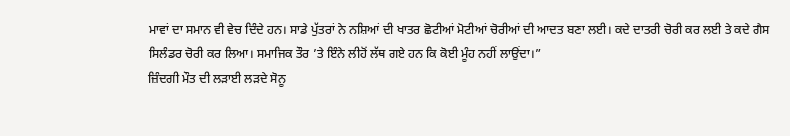ਮਾਵਾਂ ਦਾ ਸਮਾਨ ਵੀ ਵੇਚ ਦਿੰਦੇ ਹਨ। ਸਾਡੇ ਪੁੱਤਰਾਂ ਨੇ ਨਸ਼ਿਆਂ ਦੀ ਖਾਤਰ ਛੋਟੀਆਂ ਮੋਟੀਆਂ ਚੋਰੀਆਂ ਦੀ ਆਦਤ ਬਣਾ ਲਈ। ਕਦੇ ਦਾਤਰੀ ਚੋਰੀ ਕਰ ਲਈ ਤੇ ਕਦੇ ਗੈਸ ਸਿਲੰਡਰ ਚੋਰੀ ਕਰ ਲਿਆ। ਸਮਾਜਿਕ ਤੌਰ ’ਤੇ ਇੰਨੇ ਲੀਹੋਂ ਲੱਥ ਗਏ ਹਨ ਕਿ ਕੋਈ ਮੂੰਹ ਨਹੀਂ ਲਾਉਂਦਾ।”
ਜ਼ਿੰਦਗੀ ਮੌਤ ਦੀ ਲੜਾਈ ਲੜਦੇ ਸੋਨੂ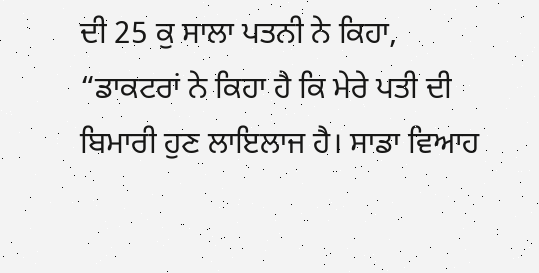ਦੀ 25 ਕੁ ਸਾਲਾ ਪਤਨੀ ਨੇ ਕਿਹਾ, “ਡਾਕਟਰਾਂ ਨੇ ਕਿਹਾ ਹੈ ਕਿ ਮੇਰੇ ਪਤੀ ਦੀ ਬਿਮਾਰੀ ਹੁਣ ਲਾਇਲਾਜ ਹੈ। ਸਾਡਾ ਵਿਆਹ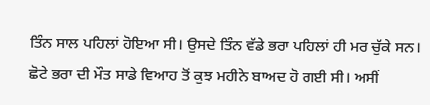ਤਿੰਨ ਸਾਲ ਪਹਿਲਾਂ ਹੋਇਆ ਸੀ। ਉਸਦੇ ਤਿੰਨ ਵੱਡੇ ਭਰਾ ਪਹਿਲਾਂ ਹੀ ਮਰ ਚੁੱਕੇ ਸਨ। ਛੋਟੇ ਭਰਾ ਦੀ ਮੌਤ ਸਾਡੇ ਵਿਆਹ ਤੋਂ ਕੁਝ ਮਹੀਨੇ ਬਾਅਦ ਹੋ ਗਈ ਸੀ। ਅਸੀਂ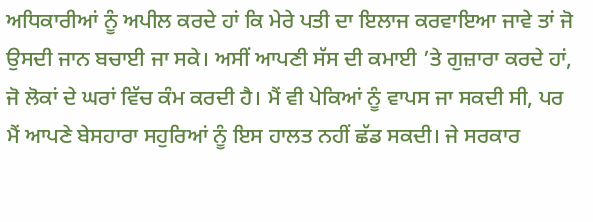ਅਧਿਕਾਰੀਆਂ ਨੂੰ ਅਪੀਲ ਕਰਦੇ ਹਾਂ ਕਿ ਮੇਰੇ ਪਤੀ ਦਾ ਇਲਾਜ ਕਰਵਾਇਆ ਜਾਵੇ ਤਾਂ ਜੋ ਉਸਦੀ ਜਾਨ ਬਚਾਈ ਜਾ ਸਕੇ। ਅਸੀਂ ਆਪਣੀ ਸੱਸ ਦੀ ਕਮਾਈ ’ਤੇ ਗੁਜ਼ਾਰਾ ਕਰਦੇ ਹਾਂ, ਜੋ ਲੋਕਾਂ ਦੇ ਘਰਾਂ ਵਿੱਚ ਕੰਮ ਕਰਦੀ ਹੈ। ਮੈਂ ਵੀ ਪੇਕਿਆਂ ਨੂੰ ਵਾਪਸ ਜਾ ਸਕਦੀ ਸੀ, ਪਰ ਮੈਂ ਆਪਣੇ ਬੇਸਹਾਰਾ ਸਹੁਰਿਆਂ ਨੂੰ ਇਸ ਹਾਲਤ ਨਹੀਂ ਛੱਡ ਸਕਦੀ। ਜੇ ਸਰਕਾਰ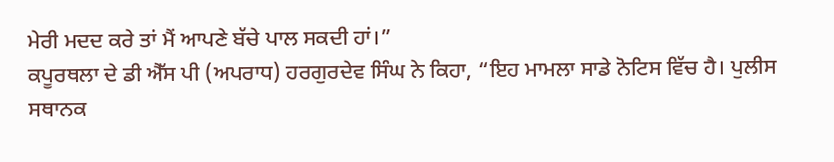ਮੇਰੀ ਮਦਦ ਕਰੇ ਤਾਂ ਮੈਂ ਆਪਣੇ ਬੱਚੇ ਪਾਲ ਸਕਦੀ ਹਾਂ।”
ਕਪੂਰਥਲਾ ਦੇ ਡੀ ਐੱਸ ਪੀ (ਅਪਰਾਧ) ਹਰਗੁਰਦੇਵ ਸਿੰਘ ਨੇ ਕਿਹਾ, “ਇਹ ਮਾਮਲਾ ਸਾਡੇ ਨੋਟਿਸ ਵਿੱਚ ਹੈ। ਪੁਲੀਸ ਸਥਾਨਕ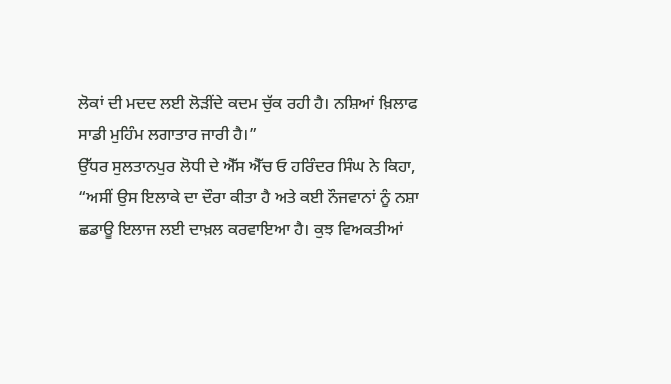ਲੋਕਾਂ ਦੀ ਮਦਦ ਲਈ ਲੋੜੀਂਦੇ ਕਦਮ ਚੁੱਕ ਰਹੀ ਹੈ। ਨਸ਼ਿਆਂ ਖ਼ਿਲਾਫ ਸਾਡੀ ਮੁਹਿੰਮ ਲਗਾਤਾਰ ਜਾਰੀ ਹੈ।”
ਉੱਧਰ ਸੁਲਤਾਨਪੁਰ ਲੋਧੀ ਦੇ ਐੱਸ ਐੱਚ ਓ ਹਰਿੰਦਰ ਸਿੰਘ ਨੇ ਕਿਹਾ, “ਅਸੀਂ ਉਸ ਇਲਾਕੇ ਦਾ ਦੌਰਾ ਕੀਤਾ ਹੈ ਅਤੇ ਕਈ ਨੌਜਵਾਨਾਂ ਨੂੰ ਨਸ਼ਾ ਛਡਾਊ ਇਲਾਜ ਲਈ ਦਾਖ਼ਲ ਕਰਵਾਇਆ ਹੈ। ਕੁਝ ਵਿਅਕਤੀਆਂ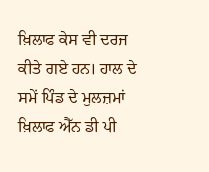ਖ਼ਿਲਾਫ ਕੇਸ ਵੀ ਦਰਜ ਕੀਤੇ ਗਏ ਹਨ। ਹਾਲ ਦੇ ਸਮੇਂ ਪਿੰਡ ਦੇ ਮੁਲਜ਼ਮਾਂ ਖ਼ਿਲਾਫ ਐੱਨ ਡੀ ਪੀ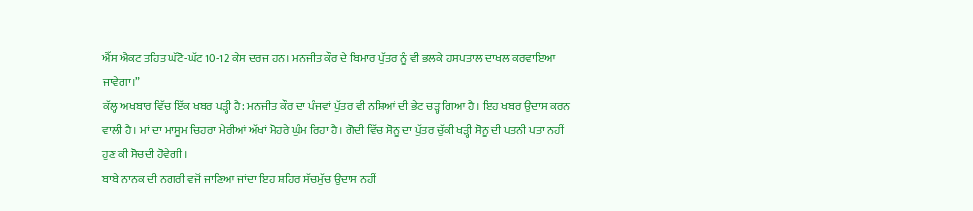ਐੱਸ ਐਕਟ ਤਹਿਤ ਘੱਟੋ-ਘੱਟ 10-12 ਕੇਸ ਦਰਜ ਹਨ। ਮਨਜੀਤ ਕੌਰ ਦੇ ਬਿਮਾਰ ਪੁੱਤਰ ਨੂੰ ਵੀ ਭਲਕੇ ਹਸਪਤਾਲ ਦਾਖਲ ਕਰਵਾਇਆ ਜਾਵੇਗਾ।”
ਕੱਲ੍ਹ ਅਖਬਾਰ ਵਿੱਚ ਇੱਕ ਖਬਰ ਪੜ੍ਹੀ ਹੈ: ਮਨਜੀਤ ਕੌਰ ਦਾ ਪੰਜਵਾਂ ਪੁੱਤਰ ਵੀ ਨਸ਼ਿਆਂ ਦੀ ਭੇਟ ਚੜ੍ਹ ਗਿਆ ਹੈ। ਇਹ ਖਬਰ ਉਦਾਸ ਕਰਨ ਵਾਲੀ ਹੈ। ਮਾਂ ਦਾ ਮਾਸੂਮ ਚਿਹਰਾ ਮੇਰੀਆਂ ਅੱਖਾਂ ਮੋਹਰੇ ਘੁੰਮ ਰਿਹਾ ਹੈ। ਗੋਦੀ ਵਿੱਚ ਸੋਨੂ ਦਾ ਪੁੱਤਰ ਚੁੱਕੀ ਖੜ੍ਹੀ ਸੋਨੂ ਦੀ ਪਤਨੀ ਪਤਾ ਨਹੀਂ ਹੁਣ ਕੀ ਸੋਚਦੀ ਹੋਵੇਗੀ।
ਬਾਬੇ ਨਾਨਕ ਦੀ ਨਗਰੀ ਵਜੋਂ ਜਾਣਿਆ ਜਾਂਦਾ ਇਹ ਸ਼ਹਿਰ ਸੱਚਮੁੱਚ ਉਦਾਸ ਨਹੀਂ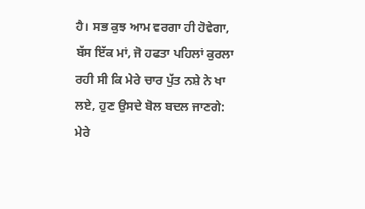ਹੈ। ਸਭ ਕੁਝ ਆਮ ਵਰਗਾ ਹੀ ਹੋਵੇਗਾ, ਬੱਸ ਇੱਕ ਮਾਂ, ਜੋ ਹਫਤਾ ਪਹਿਲਾਂ ਕੁਰਲਾ ਰਹੀ ਸੀ ਕਿ ਮੇਰੇ ਚਾਰ ਪੁੱਤ ਨਸ਼ੇ ਨੇ ਖਾ ਲਏ, ਹੁਣ ਉਸਦੇ ਬੋਲ ਬਦਲ ਜਾਣਗੇ: ਮੇਰੇ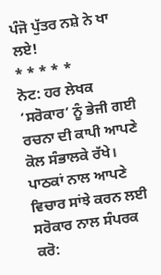ਪੰਜੋ ਪੁੱਤਰ ਨਸ਼ੇ ਨੇ ਖਾ ਲਏ!
* * * * *
ਨੋਟ: ਹਰ ਲੇਖਕ ‘ਸਰੋਕਾਰ’ ਨੂੰ ਭੇਜੀ ਗਈ ਰਚਨਾ ਦੀ ਕਾਪੀ ਆਪਣੇ ਕੋਲ ਸੰਭਾਲਕੇ ਰੱਖੇ।
ਪਾਠਕਾਂ ਨਾਲ ਆਪਣੇ ਵਿਚਾਰ ਸਾਂਝੇ ਕਰਨ ਲਈ ਸਰੋਕਾਰ ਨਾਲ ਸੰਪਰਕ ਕਰੋ: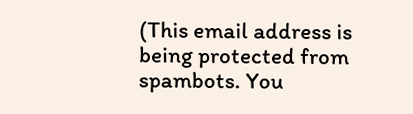(This email address is being protected from spambots. You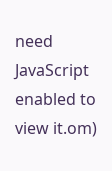need JavaScript enabled to view it.om)